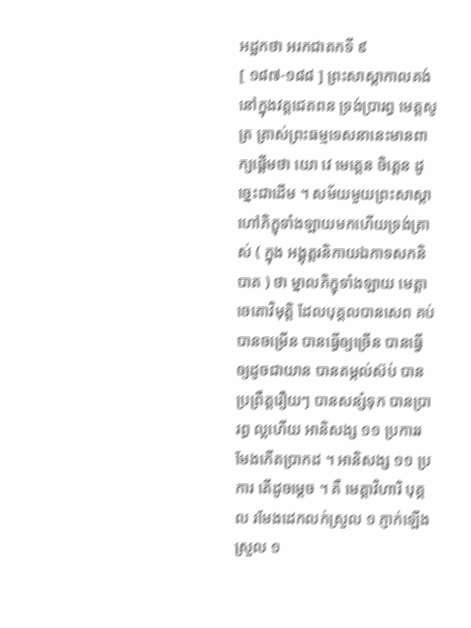អដ្ឋកថា អរកជាតកទី ៩
[ ១៨៧-១៨៨ ] ព្រះសាស្តាកាលគង់នៅក្នុងវត្តជេតពន ទ្រង់ប្រារព្ធ មេត្តសូត្រ ត្រាស់ព្រះធម្មទេសនានេះមានពាក្យផ្តើមថា យោ វេ មេត្តេន ចិត្តេន ដូច្នេះជាដើម ។ សម័យមួយព្រះសាស្តាហៅភិក្ខុទាំងឡាយមកហើយទ្រង់ត្រាស់ ( ក្នុង អង្គុត្តរនិកាយឯកាទសកនិបាត ) ថា ម្នាលភិក្ខុទាំងឡាយ មេត្តាចេតោវិមុត្តិ ដែលបុគ្គលបានសេព គប់ បានចម្រើន បានធ្វើឲ្យច្រើន បានធ្វើឲ្យដូចជាយាន បានតម្កល់ស៊ប់ បានប្រព្រឹត្តរឿយៗ បានសន្សំទុក បានប្រារព្ធ ល្អហើយ អានិសង្ស ១១ ប្រការរមែងកើតប្រាកដ ។ អានិសង្ស ១១ ប្រការ តើដូចម្តេច ។ គឺ មេត្តាវិហារិ បុគ្គល រមែងដេកលក់ស្រួល ១ ភ្ញាក់ឡើងស្រួល ១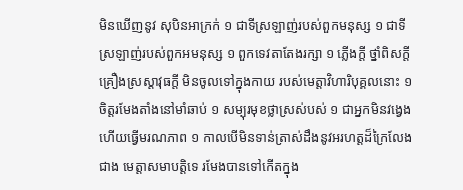មិនឃើញនូវ សុបិនអាក្រក់ ១ ជាទីស្រឡាញ់របស់ពួកមនុស្ស ១ ជាទី ស្រឡាញ់របស់ពួកអមនុស្ស ១ ពួកទេវតាតែងរក្សា ១ ភ្លើងក្តី ថ្នាំពិសក្តី គ្រឿងស្រស្តាវុធក្តី មិនចូលទៅក្នុងកាយ របស់មេត្តាវិហារិបុគ្គលនោះ ១ ចិត្តរមែងតាំងនៅមាំឆាប់ ១ សម្បុរមុខថ្លាស្រស់បស់ ១ ជាអ្នកមិនវង្វេងហើយធ្វើមរណភាព ១ កាលបើមិនទាន់ត្រាស់ដឹងនូវអរហត្តដ៏ក្រៃលែងជាង មេត្តាសមាបត្តិទេ រមែងបានទៅកើតក្នុង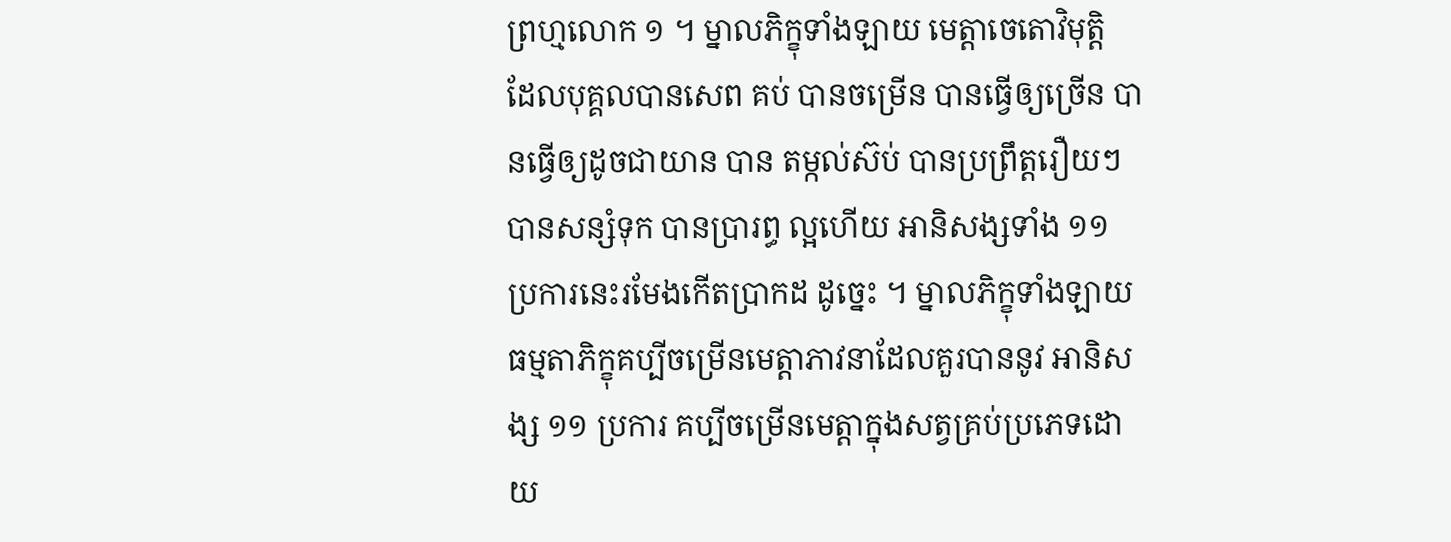ព្រហ្មលោក ១ ។ ម្នាលភិក្ខុទាំងឡាយ មេត្តាចេតោវិមុត្តិ ដែលបុគ្គលបានសេព គប់ បានចម្រើន បានធ្វើឲ្យច្រើន បានធ្វើឲ្យដូចជាយាន បាន តម្កល់ស៊ប់ បានប្រព្រឹត្តរឿយៗ បានសន្សំទុក បានប្រារព្ធ ល្អហើយ អានិសង្សទាំង ១១ ប្រការនេះរមែងកើតប្រាកដ ដូច្នេះ ។ ម្នាលភិក្ខុទាំងឡាយ ធម្មតាភិក្ខុគប្បីចម្រើនមេត្តាភាវនាដែលគួរបាននូវ អានិសង្ស ១១ ប្រការ គប្បីចម្រើនមេត្តាក្នុងសត្វគ្រប់ប្រភេទដោយ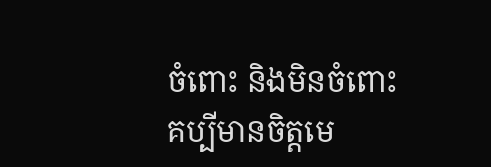ចំពោះ និងមិនចំពោះ គប្បីមានចិត្តមេ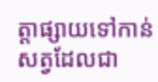ត្តាផ្សាយទៅកាន់សត្វដែលជា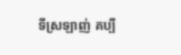ទីស្រឡាញ់ គប្បី